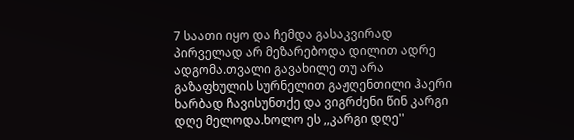7 საათი იყო და ჩემდა გასაკვირად პირველად არ მეზარებოდა დილით ადრე ადგომა.თვალი გავახილე თუ არა გაზაფხულის სურნელით გაჟღენთილი ჰაერი ხარბად ჩავისუნთქე და ვიგრძენი წინ კარგი დღე მელოდა.ხოლო ეს ,,კარგი დღე''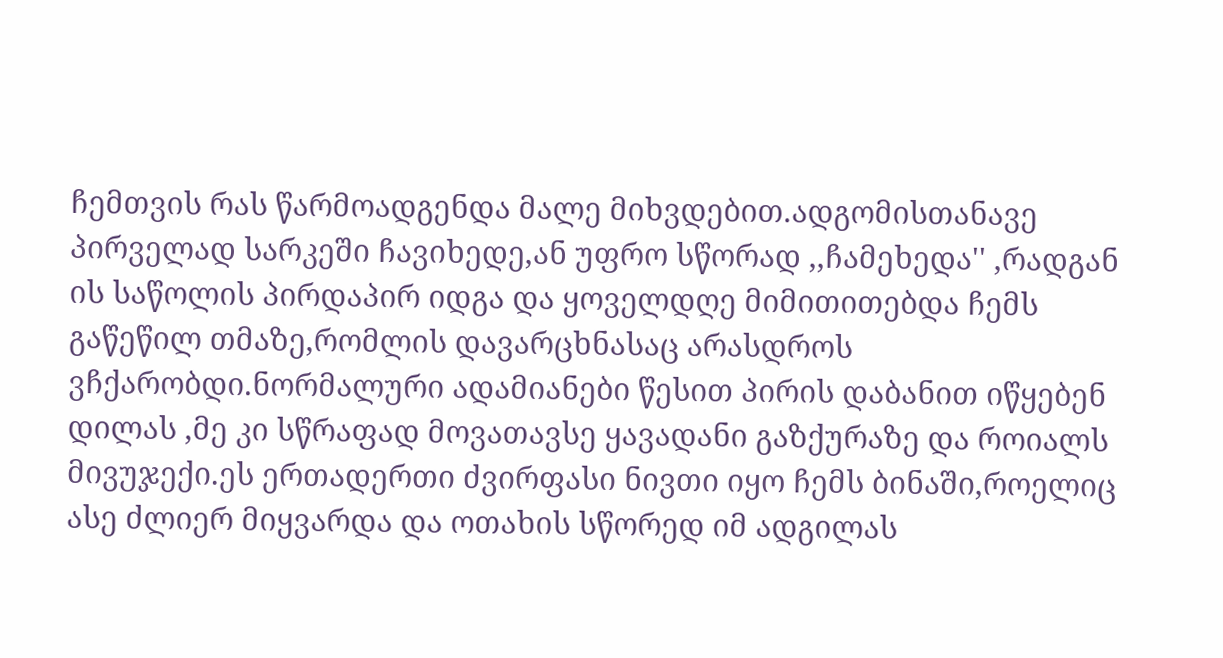ჩემთვის რას წარმოადგენდა მალე მიხვდებით.ადგომისთანავე პირველად სარკეში ჩავიხედე,ან უფრო სწორად ,,ჩამეხედა'' ,რადგან ის საწოლის პირდაპირ იდგა და ყოველდღე მიმითითებდა ჩემს გაწეწილ თმაზე,რომლის დავარცხნასაც არასდროს ვჩქარობდი.ნორმალური ადამიანები წესით პირის დაბანით იწყებენ დილას ,მე კი სწრაფად მოვათავსე ყავადანი გაზქურაზე და როიალს მივუჯექი.ეს ერთადერთი ძვირფასი ნივთი იყო ჩემს ბინაში,როელიც ასე ძლიერ მიყვარდა და ოთახის სწორედ იმ ადგილას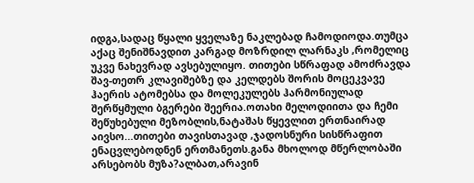იდგა,სადაც წყალი ყველაზე ნაკლებად ჩამოდიოდა.თუმცა აქაც შენიშნავდით კარგად მოზრდილ ლარნაკს ,რომელიც უკვე ნახევრად ავსებულიყო. თითები სწრაფად ამოძრავდა შავ-თეთრ კლავიშებზე და კელდებს შორის მოცეკვავე ჰაერის ატომებსა და მოლეკულებს ჰარმონიულად შერწყმული ბგერები შეერია.ოთახი მელოდიითა და ჩემი შეწუხებული მეზობლის,ნატაშას წყევლით ერთნაირად აივსო...თითები თავისთავად ,ჯადოსნური სისწრაფით ენაცვლებოდნენ ერთმანეთს.განა მხოლოდ მწერლობაში არსებობს მუზა?ალბათ,არავინ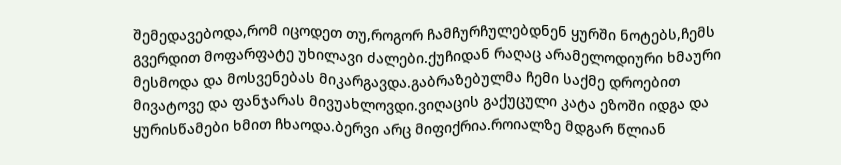შემედავებოდა,რომ იცოდეთ თუ,როგორ ჩამჩურჩულებდნენ ყურში ნოტებს,ჩემს გვერდით მოფარფატე უხილავი ძალები.ქუჩიდან რაღაც არამელოდიური ხმაური მესმოდა და მოსვენებას მიკარგავდა.გაბრაზებულმა ჩემი საქმე დროებით მივატოვე და ფანჯარას მივუახლოვდი.ვიღაცის გაქუცული კატა ეზოში იდგა და ყურისწამები ხმით ჩხაოდა.ბერვი არც მიფიქრია.როიალზე მდგარ წლიან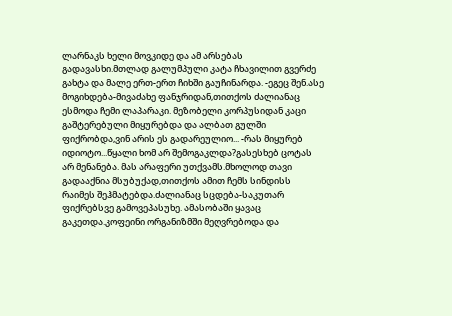ლარნაკს ხელი მოვკიდე და ამ არსებას გადავასხი.მთლად გალუმპული კატა ჩხავილით გვერძე გახტა და მალე ერთ-ერთ ჩიხში გაუჩინარდა. -ეგეც შენ.ასე მოგიხდება-მივაძახე ფანჯრიდან,თითქოს ძალიანაც ესმოდა ჩემი ლაპარაკი. მეზობელი კორპუსიდან კაცი გაშტერებული მიყურებდა და ალბათ გულში ფიქრობდა,ვინ არის ეს გადარეულიო... -რას მიყურებ იდიოტო...წყალი ხომ არ შემოგაკლდა?გასესხებ ცოტას არ მენანება. მას არაფერი უთქვამს.მხოლოდ თავი გადააქნია მსუბუქად,თითქოს ამით ჩემს სინდისს რაიმეს შეჰმატებდა.ძალიანაც სცდება-საკუთარ ფიქრებსვე გამოვეპასუხე. ამასობაში ყავაც გაკეთდა.კოფეინი ორგანიზმში მეღვრებოდა და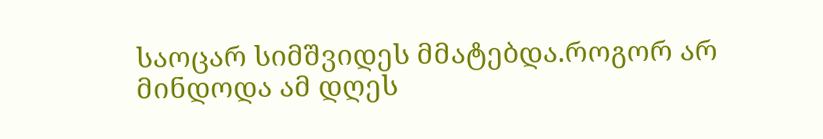საოცარ სიმშვიდეს მმატებდა.როგორ არ მინდოდა ამ დღეს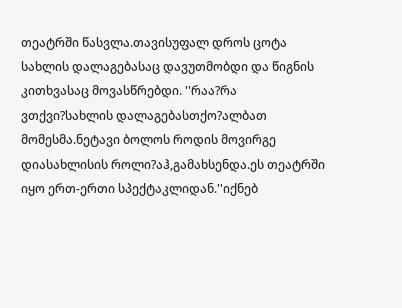თეატრში წასვლა.თავისუფალ დროს ცოტა სახლის დალაგებასაც დავუთმობდი და წიგნის კითხვასაც მოვასწრებდი. ''რაა?რა ვთქვი?სახლის დალაგებასთქო?ალბათ მომესმა.ნეტავი ბოლოს როდის მოვირგე დიასახლისის როლი?აჰ,გამახსენდა.ეს თეატრში იყო ერთ-ერთი სპექტაკლიდან.''იქნებ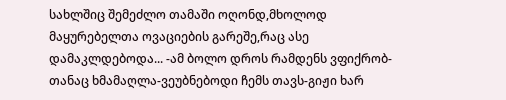სახლშიც შემეძლო თამაში ოღონდ,მხოლოდ მაყურებელთა ოვაციების გარეშე,რაც ასე დამაკლდებოდა... -ამ ბოლო დროს რამდენს ვფიქრობ-თანაც ხმამაღლა-ვეუბნებოდი ჩემს თავს-გიჟი ხარ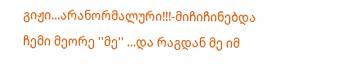გიჟი...არანორმალური!!!-მიჩიჩინებდა ჩემი მეორე ''მე'' ...და რაგდან მე იმ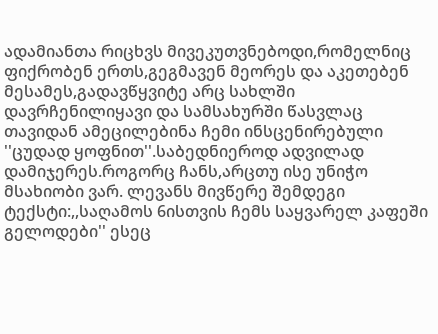ადამიანთა რიცხვს მივეკუთვნებოდი,რომელნიც ფიქრობენ ერთს,გეგმავენ მეორეს და აკეთებენ მესამეს,გადავწყვიტე არც სახლში დავრჩენილიყავი და სამსახურში წასვლაც თავიდან ამეცილებინა ჩემი ინსცენირებული ''ცუდად ყოფნით''.საბედნიეროდ ადვილად დამიჯერეს.როგორც ჩანს,არცთუ ისე უნიჭო მსახიობი ვარ. ლევანს მივწერე შემდეგი ტექსტი:,,საღამოს 6ისთვის ჩემს საყვარელ კაფეში გელოდები'' ესეც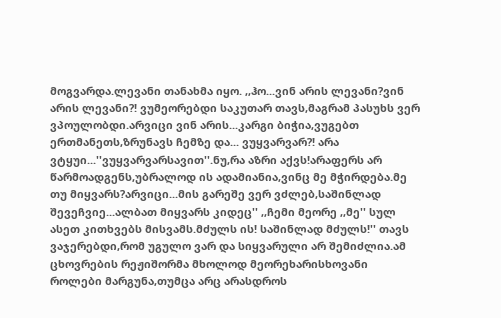მოგვარდა.ლევანი თანახმა იყო. ,,ჰო...ვინ არის ლევანი?ვინ არის ლევანი?! ვუმეორებდი საკუთარ თავს,მაგრამ პასუხს ვერ ვპოულობდი.არვიცი ვინ არის...კარგი ბიჭია,ვუგებთ ერთმანეთს,ზრუნავს ჩემზე და... ვუყვარვარ?! არა ვტყუი...''ვუყვარვარსავით''.ნუ,რა აზრი აქვს!არაფერს არ წარმოადგენს,უბრალოდ ის ადამიანია,ვინც მე მჭირდება.მე თუ მიყვარს?არვიცი...მის გარეშე ვერ ვძლებ,საშინლად შევეჩვიე...ალბათ მიყვარს კიდეც'' ,,ჩემი მეორე ,,მე'' სულ ასეთ კითხვებს მისვამს.მძულს ის! საშინლად მძულს!'' თავს ვაჯერებდი,რომ უგულო ვარ და სიყვარული არ შემიძლია.ამ ცხოვრების რეჟიშორმა მხოლოდ მეორეხარისხოვანი როლები მარგუნა,თუმცა არც არასდროს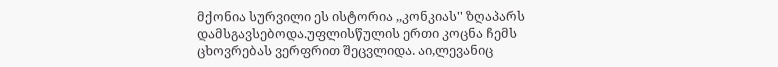მქონია სურვილი ეს ისტორია ,,კონკიას'' ზღაპარს დამსგავსებოდა.უფლისწულის ერთი კოცნა ჩემს ცხოვრებას ვერფრით შეცვლიდა. აი,ლევანიც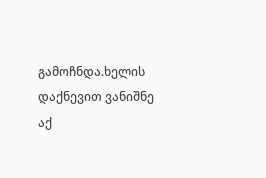გამოჩნდა.ხელის დაქნევით ვანიშნე აქ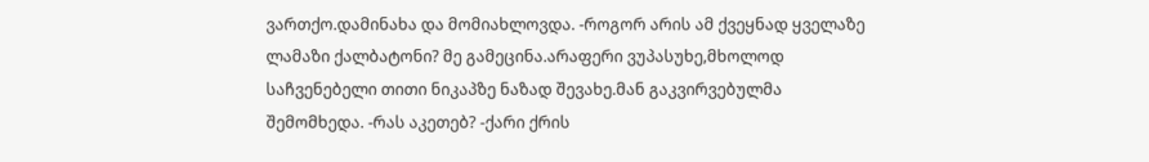ვართქო.დამინახა და მომიახლოვდა. -როგორ არის ამ ქვეყნად ყველაზე ლამაზი ქალბატონი? მე გამეცინა.არაფერი ვუპასუხე,მხოლოდ საჩვენებელი თითი ნიკაპზე ნაზად შევახე.მან გაკვირვებულმა შემომხედა. -რას აკეთებ? -ქარი ქრის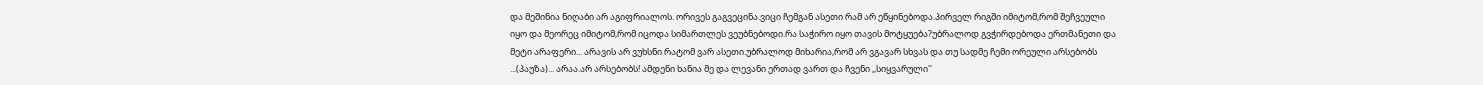და მეშინია ნიღაბი არ აგიფრიალოს. ორივეს გაგვეცინა.ვიცი ჩემგან ასეთი რამ არ ეწყინებოდა.პირველ რიგში იმიტომ,რომ შეჩვეული იყო და მეორეც იმიტომ,რომ იცოდა სიმართლეს ვეუბნებოდი.რა საჭირო იყო თავის მოტყუება?უბრალოდ გვჭირდებოდა ერთმანეთი და მეტი არაფერი... არავის არ ვუხსნი რატომ ვარ ასეთი.უბრალოდ მიხარია,რომ არ ვგავარ სხვას და თუ სადმე ჩემი ორეული არსებობს ...(პაუზა)... არაა.არ არსებობს! ამდენი ხანია მე და ლევანი ერთად ვართ და ჩვენი ,,სიყვარული''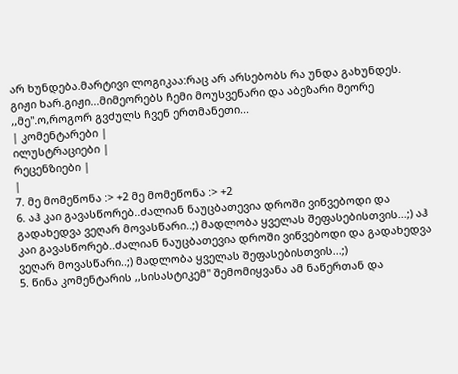არ ხუნდება.მარტივი ლოგიკაა:რაც არ არსებობს რა უნდა გახუნდეს.
გიჟი ხარ.გიჟი...მიმეორებს ჩემი მოუსვენარი და აბეზარი მეორე ,,მე''.ო,როგორ გვძულს ჩვენ ერთმანეთი...
| კომენტარები |
ილუსტრაციები |
რეცენზიები |
|
7. მე მომეწონა :> +2 მე მომეწონა :> +2
6. აჰ კაი გავასწორებ..ძალიან ნაუცბათევია დროში ვიწვებოდი და გადახედვა ვეღარ მოვასწარი..;) მადლობა ყველას შეფასებისთვის...;) აჰ კაი გავასწორებ..ძალიან ნაუცბათევია დროში ვიწვებოდი და გადახედვა ვეღარ მოვასწარი..;) მადლობა ყველას შეფასებისთვის...;)
5. წინა კომენტარის ,,სისასტიკემ" შემომიყვანა ამ ნაწერთან და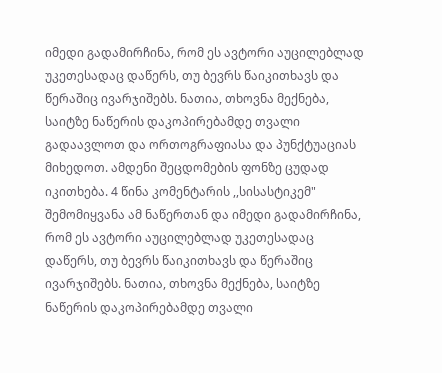იმედი გადამირჩინა, რომ ეს ავტორი აუცილებლად უკეთესადაც დაწერს, თუ ბევრს წაიკითხავს და წერაშიც ივარჯიშებს. ნათია, თხოვნა მექნება, საიტზე ნაწერის დაკოპირებამდე თვალი გადაავლოთ და ორთოგრაფიასა და პუნქტუაციას მიხედოთ. ამდენი შეცდომების ფონზე ცუდად იკითხება. 4 წინა კომენტარის ,,სისასტიკემ" შემომიყვანა ამ ნაწერთან და იმედი გადამირჩინა, რომ ეს ავტორი აუცილებლად უკეთესადაც დაწერს, თუ ბევრს წაიკითხავს და წერაშიც ივარჯიშებს. ნათია, თხოვნა მექნება, საიტზე ნაწერის დაკოპირებამდე თვალი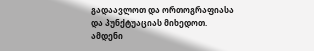გადაავლოთ და ორთოგრაფიასა და პუნქტუაციას მიხედოთ. ამდენი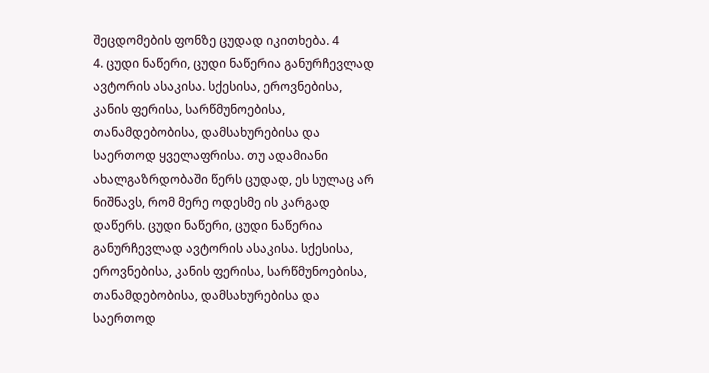შეცდომების ფონზე ცუდად იკითხება. 4
4. ცუდი ნაწერი, ცუდი ნაწერია განურჩევლად ავტორის ასაკისა. სქესისა, ეროვნებისა, კანის ფერისა, სარწმუნოებისა, თანამდებობისა, დამსახურებისა და საერთოდ ყველაფრისა. თუ ადამიანი ახალგაზრდობაში წერს ცუდად, ეს სულაც არ ნიშნავს, რომ მერე ოდესმე ის კარგად დაწერს. ცუდი ნაწერი, ცუდი ნაწერია განურჩევლად ავტორის ასაკისა. სქესისა, ეროვნებისა, კანის ფერისა, სარწმუნოებისა, თანამდებობისა, დამსახურებისა და საერთოდ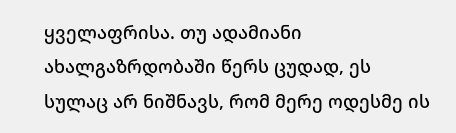ყველაფრისა. თუ ადამიანი ახალგაზრდობაში წერს ცუდად, ეს სულაც არ ნიშნავს, რომ მერე ოდესმე ის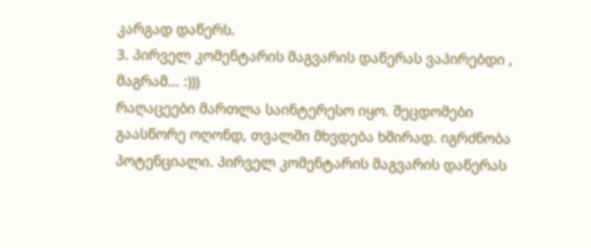კარგად დაწერს.
3. პირველ კომენტარის მაგვარის დაწერას ვაპირებდი , მაგრამ... :)))
რაღაცეები მართლა საინტერესო იყო. შეცდომები გაასწორე ოღონდ, თვალში მხვდება ხშირად. იგრძნობა პოტენციალი. პირველ კომენტარის მაგვარის დაწერას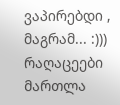ვაპირებდი , მაგრამ... :)))
რაღაცეები მართლა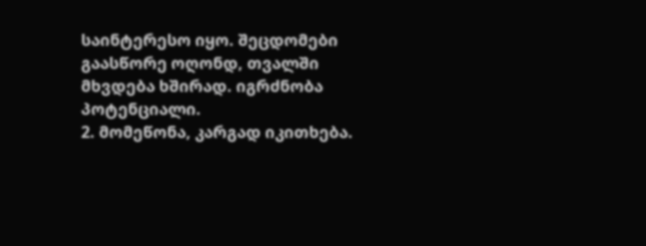საინტერესო იყო. შეცდომები გაასწორე ოღონდ, თვალში მხვდება ხშირად. იგრძნობა პოტენციალი.
2. მომეწონა, კარგად იკითხება.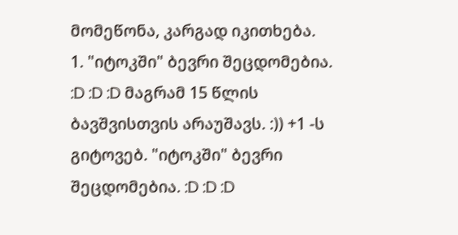მომეწონა, კარგად იკითხება.
1. "იტოკში" ბევრი შეცდომებია. :D :D :D მაგრამ 15 წლის ბავშვისთვის არაუშავს. :)) +1 -ს გიტოვებ. "იტოკში" ბევრი შეცდომებია. :D :D :D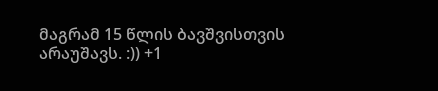მაგრამ 15 წლის ბავშვისთვის არაუშავს. :)) +1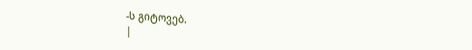-ს გიტოვებ.
|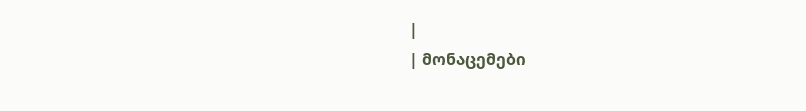|
| მონაცემები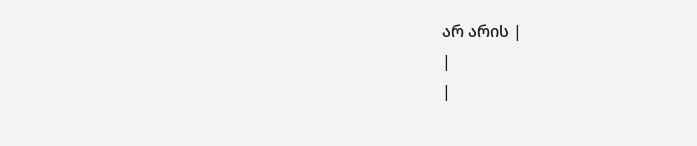არ არის |
|
|